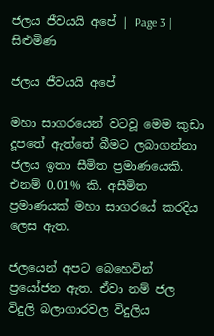ජලය ජීවයයි අපේ | Page 3 | සිළුමිණ

ජලය ජීවයයි අපේ

මහා සාගරයෙන් වටවූ මෙම කුඩා දූපතේ ඇත්තේ බීමට ලබාගන්නා ජලය ඉතා සීමිත ප්‍රමාණයෙකි. එනම් 0.01% කි. අසීමිත ප්‍රමාණ‍යක් මහා සාගරයේ කරදිය ලෙස ඇත.

ජලයෙන් අපට බෙහෙවින් ප්‍ර‍යෝජන ඇත. ඒවා නම් ජල විදුලි බලාගාරවල විදුලිය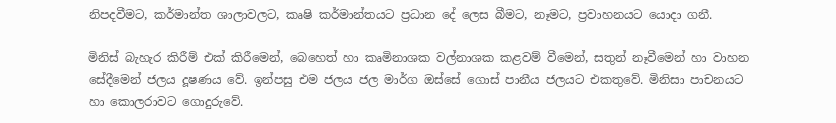නිපදවීමට, කර්මාන්ත ශාලාවලට, කෘෂි කර්මාන්තයට ප්‍රධාන දේ ලෙස බීමට, නෑමට, ප්‍රවාහනයට යොදා ගනී.

මිනිස් බැහැර කිරීම් එක් කිරීමෙන්, බෙහෙත් හා කෘමිනාශක වල්නාශක කළවම් වීමෙන්, සතුන් නෑවීමෙන් හා වාහන සේදීමෙන් ජලය දූෂණය වේ. ඉන්පසු එම ජලය ජල මාර්ග ඔස්සේ ගොස් පානීය ජලයට එකතුවේ. මිනිසා පාචනයට හා කොලරාවට ගොදුරුවේ.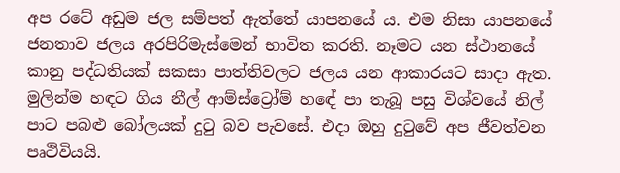අප රටේ අඩුම ජල සම්පත් ඇත්තේ යාපනයේ ය. එම නිසා යාපනයේ ජනතාව ජලය අරපිරිමැස්මෙන් භාවිත කරති. නෑමට යන ස්ථානයේ කානු පද්ධතියක් සකසා පාත්තිවලට ජලය යන ආකාරයට සාදා ඇත. මුලින්ම හඳට ගිය නීල් ආම්ස්ට්‍රෝම් හ‍ඳේ පා තැබූ පසු විශ්වයේ නිල් පාට පබළු බෝලයක් දුටු බව පැවසේ. එදා ඔහු දුටුවේ අප ජීවත්වන පෘථිවියයි.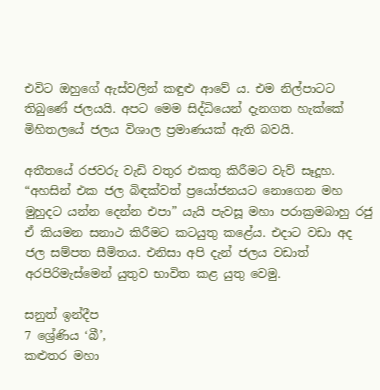එවිට ඔහුගේ ඇස්වලින් කඳුළු ආවේ ය. එම නිල්පාටට තිබුණේ ජලයයි. අපට මෙම සිද්ධියෙන් දැනගත හැක්කේ මිහිතලයේ ජලය විශාල ප්‍රමාණයක් ඇති බවයි.

අතී‍තයේ රජවරු වැඩි වතුර එකතු කිරීමට වැව් සෑදූහ. “අහසින් එක ජල බිඳක්වත් ප්‍රයෝජනයට නොගෙන මහ මුහුදට යන්න දෙන්න එපා” යැයි පැවසූ මහා පරාක්‍රමබාහු රජු ඒ කියමන සනාථ කිරීමට කටයුතු කළේය. එදාට වඩා අද ජල සම්පත සීමිතය. එනිසා අපි දැන් ජලය වඩාත් අරපිරිමැස්මෙන් යුතුව භාවිත කළ යුතු වෙමු.

සනුත් ඉන්දීප
7 ශ්‍රේණිය ‘බී’,
කළුතර මහා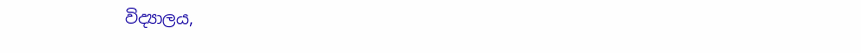විද්‍යාලය,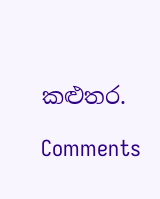කළුතර.

Comments